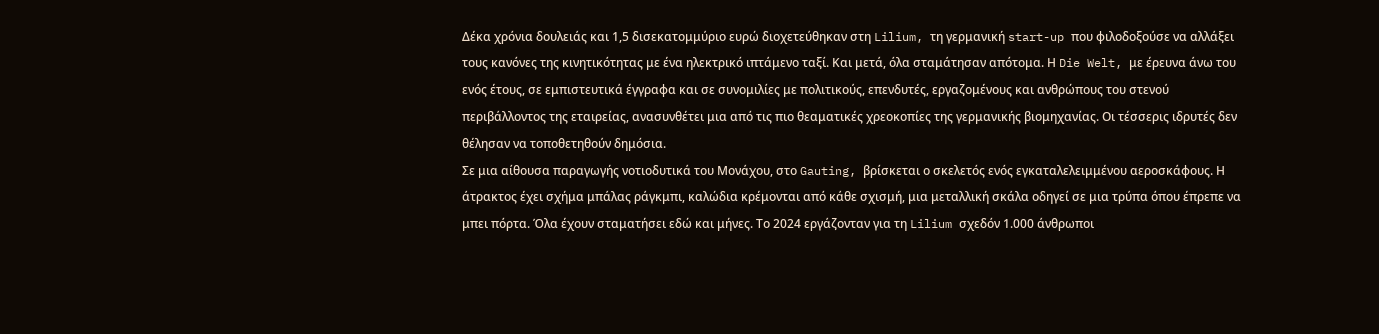Δέκα χρόνια δουλειάς και 1,5 δισεκατομμύριο ευρώ διοχετεύθηκαν στη Lilium, τη γερμανική start-up που φιλοδοξούσε να αλλάξει τους κανόνες της κινητικότητας με ένα ηλεκτρικό ιπτάμενο ταξί. Και μετά, όλα σταμάτησαν απότομα. Η Die Welt, με έρευνα άνω του ενός έτους, σε εμπιστευτικά έγγραφα και σε συνομιλίες με πολιτικούς, επενδυτές, εργαζομένους και ανθρώπους του στενού περιβάλλοντος της εταιρείας, ανασυνθέτει μια από τις πιο θεαματικές χρεοκοπίες της γερμανικής βιομηχανίας. Οι τέσσερις ιδρυτές δεν θέλησαν να τοποθετηθούν δημόσια.
Σε μια αίθουσα παραγωγής νοτιοδυτικά του Μονάχου, στο Gauting, βρίσκεται ο σκελετός ενός εγκαταλελειμμένου αεροσκάφους. Η άτρακτος έχει σχήμα μπάλας ράγκμπι, καλώδια κρέμονται από κάθε σχισμή, μια μεταλλική σκάλα οδηγεί σε μια τρύπα όπου έπρεπε να μπει πόρτα. Όλα έχουν σταματήσει εδώ και μήνες. Το 2024 εργάζονταν για τη Lilium σχεδόν 1.000 άνθρωποι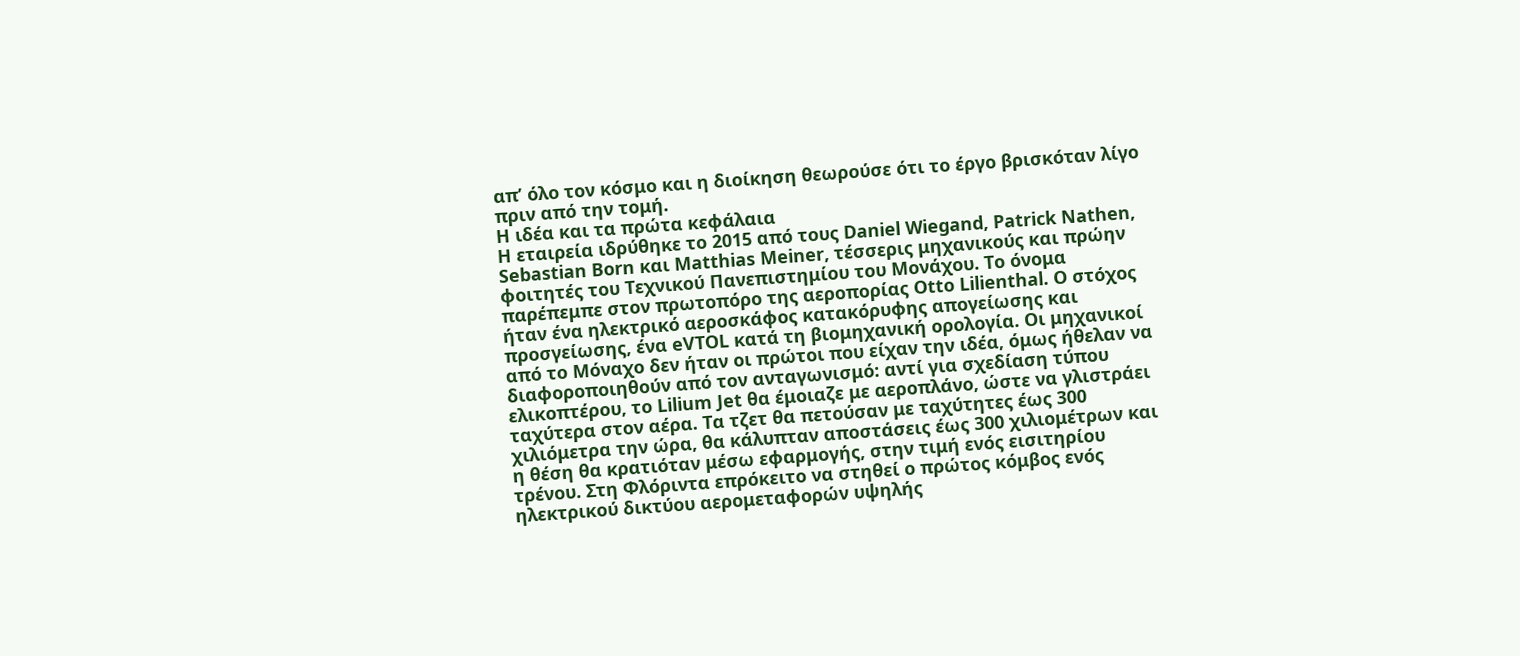απ’ όλο τον κόσμο και η διοίκηση θεωρούσε ότι το έργο βρισκόταν λίγο πριν από την τομή.
Η ιδέα και τα πρώτα κεφάλαια
Η εταιρεία ιδρύθηκε το 2015 από τους Daniel Wiegand, Patrick Nathen, Sebastian Born και Matthias Meiner, τέσσερις μηχανικούς και πρώην φοιτητές του Τεχνικού Πανεπιστημίου του Μονάχου. Το όνομα παρέπεμπε στον πρωτοπόρο της αεροπορίας Otto Lilienthal. Ο στόχος ήταν ένα ηλεκτρικό αεροσκάφος κατακόρυφης απογείωσης και προσγείωσης, ένα eVTOL κατά τη βιομηχανική ορολογία. Οι μηχανικοί από το Μόναχο δεν ήταν οι πρώτοι που είχαν την ιδέα, όμως ήθελαν να διαφοροποιηθούν από τον ανταγωνισμό: αντί για σχεδίαση τύπου ελικοπτέρου, το Lilium Jet θα έμοιαζε με αεροπλάνο, ώστε να γλιστράει ταχύτερα στον αέρα. Τα τζετ θα πετούσαν με ταχύτητες έως 300 χιλιόμετρα την ώρα, θα κάλυπταν αποστάσεις έως 300 χιλιομέτρων και η θέση θα κρατιόταν μέσω εφαρμογής, στην τιμή ενός εισιτηρίου τρένου. Στη Φλόριντα επρόκειτο να στηθεί ο πρώτος κόμβος ενός ηλεκτρικού δικτύου αερομεταφορών υψηλής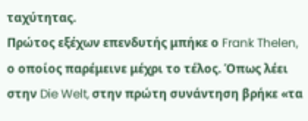ταχύτητας.
Πρώτος εξέχων επενδυτής μπήκε ο Frank Thelen, ο οποίος παρέμεινε μέχρι το τέλος. Όπως λέει στην Die Welt, στην πρώτη συνάντηση βρήκε «τα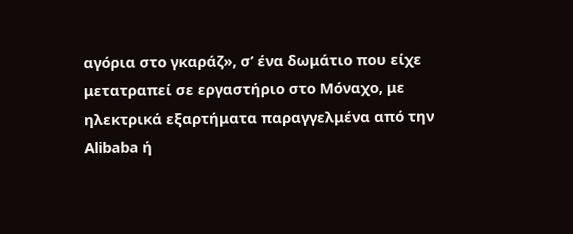αγόρια στο γκαράζ», σ’ ένα δωμάτιο που είχε μετατραπεί σε εργαστήριο στο Μόναχο, με ηλεκτρικά εξαρτήματα παραγγελμένα από την Alibaba ή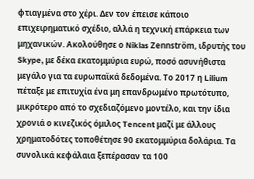φτιαγμένα στο χέρι. Δεν τον έπεισε κάποιο επιχειρηματικό σχέδιο, αλλά η τεχνική επάρκεια των μηχανικών. Ακολούθησε ο Niklas Zennström, ιδρυτής του Skype, με δέκα εκατομμύρια ευρώ, ποσό ασυνήθιστα μεγάλο για τα ευρωπαϊκά δεδομένα. Το 2017 η Lilium πέταξε με επιτυχία ένα μη επανδρωμένο πρωτότυπο, μικρότερο από το σχεδιαζόμενο μοντέλο, και την ίδια χρονιά ο κινεζικός όμιλος Tencent μαζί με άλλους χρηματοδότες τοποθέτησε 90 εκατομμύρια δολάρια. Τα συνολικά κεφάλαια ξεπέρασαν τα 100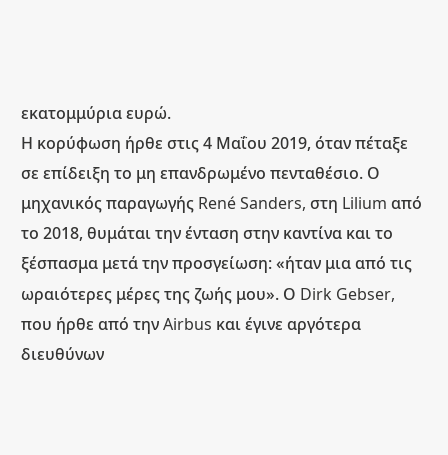εκατομμύρια ευρώ.
Η κορύφωση ήρθε στις 4 Μαΐου 2019, όταν πέταξε σε επίδειξη το μη επανδρωμένο πενταθέσιο. Ο μηχανικός παραγωγής René Sanders, στη Lilium από το 2018, θυμάται την ένταση στην καντίνα και το ξέσπασμα μετά την προσγείωση: «ήταν μια από τις ωραιότερες μέρες της ζωής μου». Ο Dirk Gebser, που ήρθε από την Airbus και έγινε αργότερα διευθύνων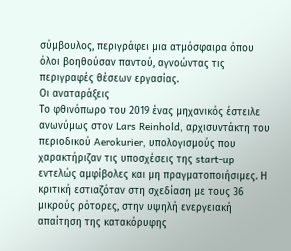σύμβουλος, περιγράφει μια ατμόσφαιρα όπου όλοι βοηθούσαν παντού, αγνοώντας τις περιγραφές θέσεων εργασίας.
Οι αναταράξεις
Το φθινόπωρο του 2019 ένας μηχανικός έστειλε ανωνύμως στον Lars Reinhold, αρχισυντάκτη του περιοδικού Aerokurier, υπολογισμούς που χαρακτήριζαν τις υποσχέσεις της start-up εντελώς αμφίβολες και μη πραγματοποιήσιμες. Η κριτική εστιαζόταν στη σχεδίαση με τους 36 μικρούς ρότορες, στην υψηλή ενεργειακή απαίτηση της κατακόρυφης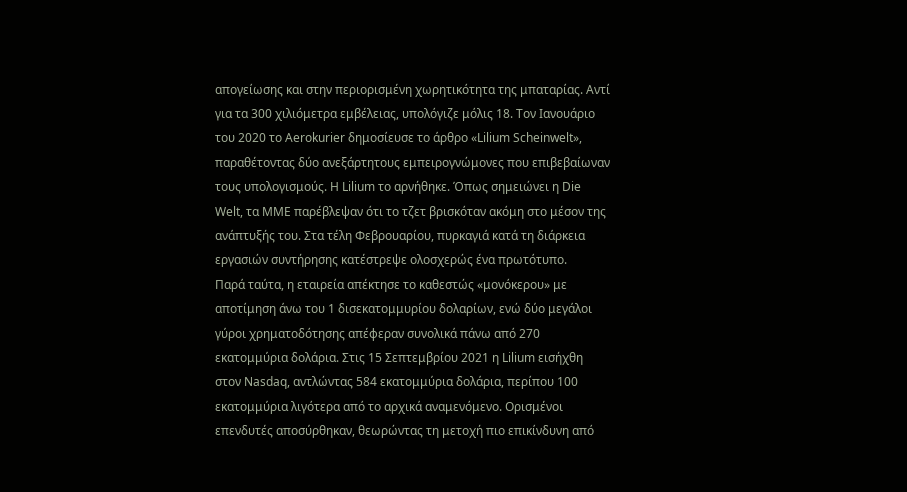απογείωσης και στην περιορισμένη χωρητικότητα της μπαταρίας. Αντί για τα 300 χιλιόμετρα εμβέλειας, υπολόγιζε μόλις 18. Τον Ιανουάριο του 2020 το Aerokurier δημοσίευσε το άρθρο «Lilium Scheinwelt», παραθέτοντας δύο ανεξάρτητους εμπειρογνώμονες που επιβεβαίωναν τους υπολογισμούς. Η Lilium το αρνήθηκε. Όπως σημειώνει η Die Welt, τα ΜΜΕ παρέβλεψαν ότι το τζετ βρισκόταν ακόμη στο μέσον της ανάπτυξής του. Στα τέλη Φεβρουαρίου, πυρκαγιά κατά τη διάρκεια εργασιών συντήρησης κατέστρεψε ολοσχερώς ένα πρωτότυπο.
Παρά ταύτα, η εταιρεία απέκτησε το καθεστώς «μονόκερου» με αποτίμηση άνω του 1 δισεκατομμυρίου δολαρίων, ενώ δύο μεγάλοι γύροι χρηματοδότησης απέφεραν συνολικά πάνω από 270 εκατομμύρια δολάρια. Στις 15 Σεπτεμβρίου 2021 η Lilium εισήχθη στον Nasdaq, αντλώντας 584 εκατομμύρια δολάρια, περίπου 100 εκατομμύρια λιγότερα από το αρχικά αναμενόμενο. Ορισμένοι επενδυτές αποσύρθηκαν, θεωρώντας τη μετοχή πιο επικίνδυνη από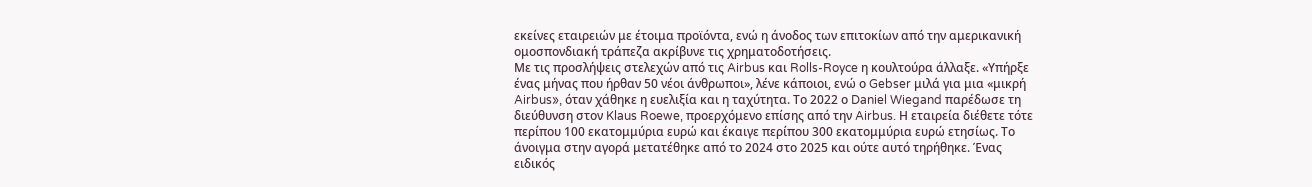εκείνες εταιρειών με έτοιμα προϊόντα, ενώ η άνοδος των επιτοκίων από την αμερικανική ομοσπονδιακή τράπεζα ακρίβυνε τις χρηματοδοτήσεις.
Με τις προσλήψεις στελεχών από τις Airbus και Rolls-Royce η κουλτούρα άλλαξε. «Υπήρξε ένας μήνας που ήρθαν 50 νέοι άνθρωποι», λένε κάποιοι, ενώ ο Gebser μιλά για μια «μικρή Airbus», όταν χάθηκε η ευελιξία και η ταχύτητα. Το 2022 ο Daniel Wiegand παρέδωσε τη διεύθυνση στον Klaus Roewe, προερχόμενο επίσης από την Airbus. Η εταιρεία διέθετε τότε περίπου 100 εκατομμύρια ευρώ και έκαιγε περίπου 300 εκατομμύρια ευρώ ετησίως. Το άνοιγμα στην αγορά μετατέθηκε από το 2024 στο 2025 και ούτε αυτό τηρήθηκε. Ένας ειδικός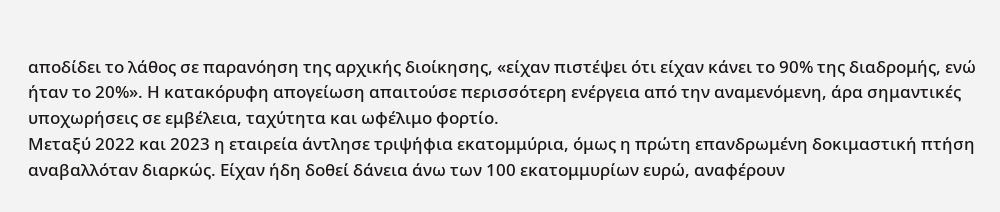αποδίδει το λάθος σε παρανόηση της αρχικής διοίκησης, «είχαν πιστέψει ότι είχαν κάνει το 90% της διαδρομής, ενώ ήταν το 20%». Η κατακόρυφη απογείωση απαιτούσε περισσότερη ενέργεια από την αναμενόμενη, άρα σημαντικές υποχωρήσεις σε εμβέλεια, ταχύτητα και ωφέλιμο φορτίο.
Μεταξύ 2022 και 2023 η εταιρεία άντλησε τριψήφια εκατομμύρια, όμως η πρώτη επανδρωμένη δοκιμαστική πτήση αναβαλλόταν διαρκώς. Είχαν ήδη δοθεί δάνεια άνω των 100 εκατομμυρίων ευρώ, αναφέρουν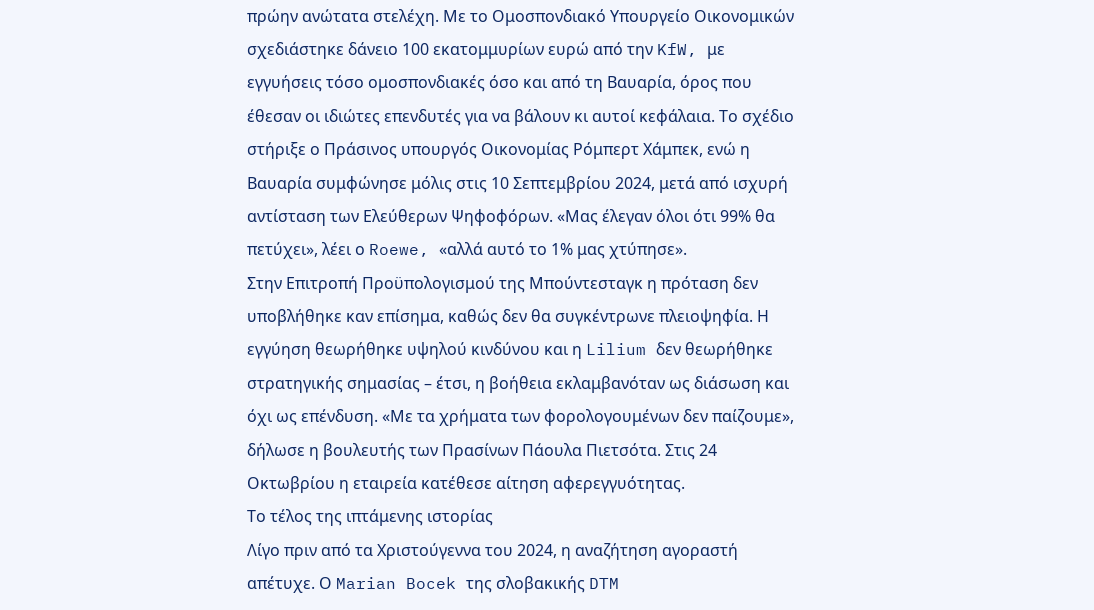πρώην ανώτατα στελέχη. Με το Ομοσπονδιακό Υπουργείο Οικονομικών σχεδιάστηκε δάνειο 100 εκατομμυρίων ευρώ από την KfW, με εγγυήσεις τόσο ομοσπονδιακές όσο και από τη Βαυαρία, όρος που έθεσαν οι ιδιώτες επενδυτές για να βάλουν κι αυτοί κεφάλαια. Το σχέδιο στήριξε ο Πράσινος υπουργός Οικονομίας Ρόμπερτ Χάμπεκ, ενώ η Βαυαρία συμφώνησε μόλις στις 10 Σεπτεμβρίου 2024, μετά από ισχυρή αντίσταση των Ελεύθερων Ψηφοφόρων. «Μας έλεγαν όλοι ότι 99% θα πετύχει», λέει ο Roewe, «αλλά αυτό το 1% μας χτύπησε».
Στην Επιτροπή Προϋπολογισμού της Μπούντεσταγκ η πρόταση δεν υποβλήθηκε καν επίσημα, καθώς δεν θα συγκέντρωνε πλειοψηφία. Η εγγύηση θεωρήθηκε υψηλού κινδύνου και η Lilium δεν θεωρήθηκε στρατηγικής σημασίας – έτσι, η βοήθεια εκλαμβανόταν ως διάσωση και όχι ως επένδυση. «Με τα χρήματα των φορολογουμένων δεν παίζουμε», δήλωσε η βουλευτής των Πρασίνων Πάουλα Πιετσότα. Στις 24 Οκτωβρίου η εταιρεία κατέθεσε αίτηση αφερεγγυότητας.
Το τέλος της ιπτάμενης ιστορίας
Λίγο πριν από τα Χριστούγεννα του 2024, η αναζήτηση αγοραστή απέτυχε. Ο Marian Bocek της σλοβακικής DTM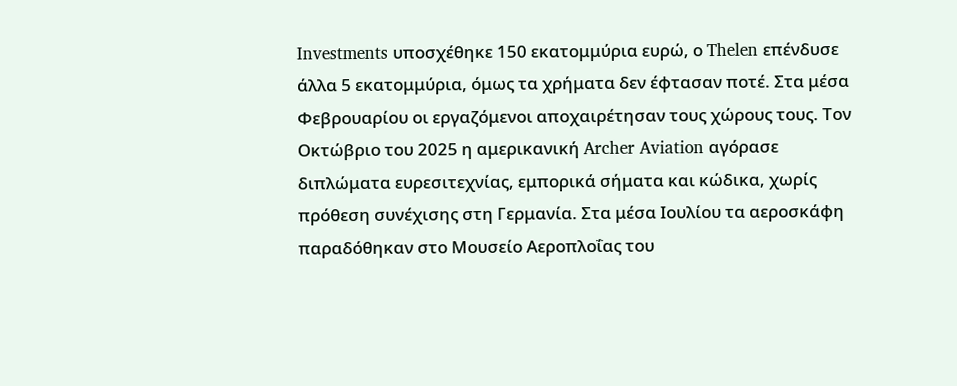Investments υποσχέθηκε 150 εκατομμύρια ευρώ, ο Thelen επένδυσε άλλα 5 εκατομμύρια, όμως τα χρήματα δεν έφτασαν ποτέ. Στα μέσα Φεβρουαρίου οι εργαζόμενοι αποχαιρέτησαν τους χώρους τους. Τον Οκτώβριο του 2025 η αμερικανική Archer Aviation αγόρασε διπλώματα ευρεσιτεχνίας, εμπορικά σήματα και κώδικα, χωρίς πρόθεση συνέχισης στη Γερμανία. Στα μέσα Ιουλίου τα αεροσκάφη παραδόθηκαν στο Μουσείο Αεροπλοΐας του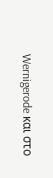Wernigerode και στο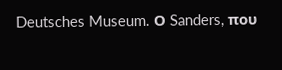Deutsches Museum. Ο Sanders, που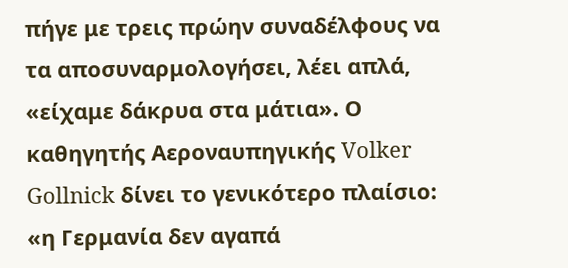πήγε με τρεις πρώην συναδέλφους να τα αποσυναρμολογήσει, λέει απλά, «είχαμε δάκρυα στα μάτια». Ο καθηγητής Αεροναυπηγικής Volker Gollnick δίνει το γενικότερο πλαίσιο: «η Γερμανία δεν αγαπά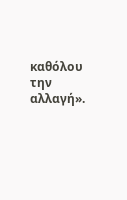καθόλου την αλλαγή».